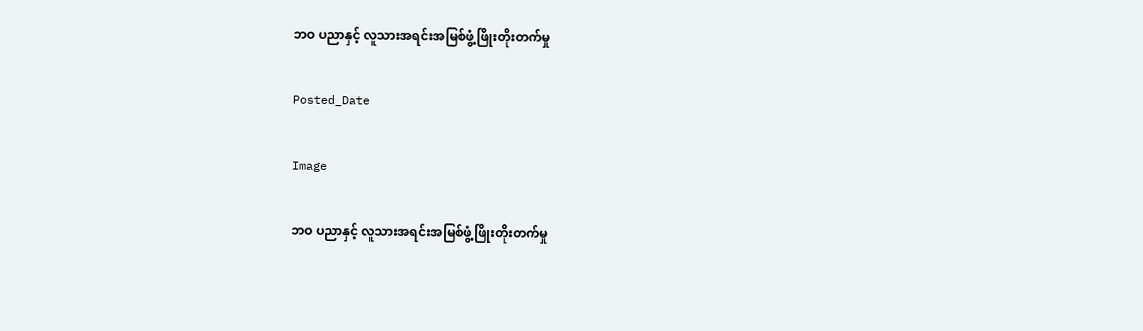ဘဝ ပညာနှင့် လူသားအရင်းအမြစ်ဖွံ့ဖြိုးတိုးတက်မှု

Posted_Date

Image

ဘဝ ပညာနှင့် လူသားအရင်းအမြစ်ဖွံ့ဖြိုးတိုးတက်မှု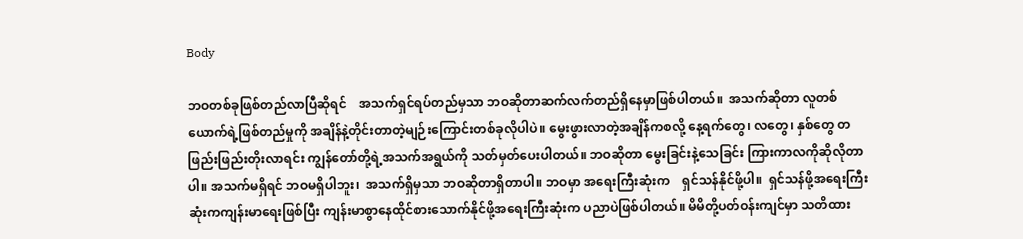Body

ဘဝတစ်ခုဖြစ်တည်လာပြီဆိုရင်    အသက်ရှင်ရပ်တည်မှသာ ဘဝဆိုတာဆက်လက်တည်ရှိနေမှာဖြစ်ပါတယ်။  အသက်ဆိုတာ လူတစ်ယောက်ရဲ့ဖြစ်တည်မှုကို အချိန်နဲ့တိုင်းတာတဲ့မျဉ်းကြောင်းတစ်ခုလိုပါပဲ။ မွေးဖွားလာတဲ့အချိန်ကစလို့ နေ့ရက်တွေ၊ လတွေ၊ နှစ်တွေ တဖြည်းဖြည်းတိုးလာရင်း ကျွန်တော်တို့ရဲ့အသက်အရွယ်ကို သတ်မှတ်ပေးပါတယ်။ ဘဝဆိုတာ မွေးခြင်းနဲ့သေခြင်း ကြားကာလကိုဆိုလိုတာပါ။ အသက်မရှိရင် ဘဝမရှိပါဘူး၊  အသက်ရှိမှသာ ဘဝဆိုတာရှိတာပါ။ ဘဝမှာ အရေးကြီးဆုံးက    ရှင်သန်နိုင်ဖို့ပါ။  ရှင်သန်ဖို့အရေးကြီးဆုံးကကျန်းမာရေးဖြစ်ပြီး ကျန်းမာစွာနေထိုင်စားသောက်နိုင်ဖို့အရေးကြီးဆုံးက ပညာပဲဖြစ်ပါတယ်။ မိမိတို့ပတ်ဝန်းကျင်မှာ သတိထား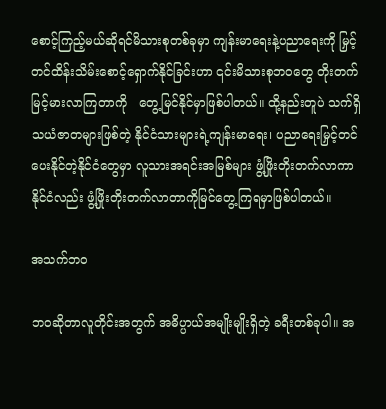စောင့်ကြည့်မယ်ဆိုရင်မိသားစုတစ်ခုမှာ ကျန်းမာရေးနဲ့ပညာရေးကို မြှင့်တင်ထိန်းသိမ်းစောင့်ရှောက်နိုင်ခြင်းဟာ ၎င်းမိသားစုဘဝတွေ တိုးတက်မြင့်မားလာကြတာကို   တွေ့မြင်နိုင်မှာဖြစ်ပါတယ်။ ထို့နည်းတူပဲ သက်ရှိသယံဇာတများဖြစ်တဲ့ နိုင်ငံသားများရဲ့ကျန်းမာရေး၊ ပညာရေးမြှင့်တင်ပေးနိုင်တဲ့နိုင်ငံတွေမှာ လူသားအရင်းအမြစ်များ ဖွံ့ဖြိုးတိုးတက်လာကာ နိုင်ငံလည်း ဖွံ့ဖြိုးတိုးတက်လာတာကိုမြင်တွေ့ကြရမှာဖြစ်ပါတယ်။

အသက်ဘဝ

ဘဝဆိုတာလူတိုင်းအတွက် အဓိပ္ပာယ်အမျိုးမျိုးရှိတဲ့ ခရီးတစ်ခုပါ။ အ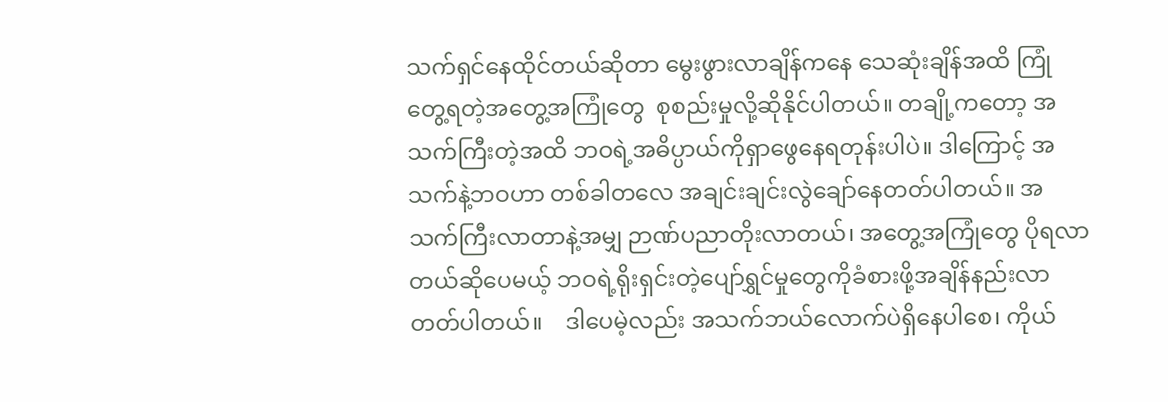သက်ရှင်နေထိုင်တယ်ဆိုတာ မွေးဖွားလာချိန်ကနေ သေဆုံးချိန်အထိ ကြုံတွေ့ရတဲ့အတွေ့အကြုံတွေ  စုစည်းမှုလို့ဆိုနိုင်ပါတယ်။ တချို့ကတော့ အသက်ကြီးတဲ့အထိ ဘဝရဲ့အဓိပ္ပာယ်ကိုရှာဖွေနေရတုန်းပါပဲ။ ဒါကြောင့် အသက်နဲ့ဘဝဟာ တစ်ခါတလေ အချင်းချင်းလွဲချော်နေတတ်ပါတယ်။ အသက်ကြီးလာတာနဲ့အမျှ ဉာဏ်ပညာတိုးလာတယ်၊ အတွေ့အကြုံတွေ ပိုရလာတယ်ဆိုပေမယ့် ဘဝရဲ့ရိုးရှင်းတဲ့ပျော်ရွှင်မှုတွေကိုခံစားဖို့အချိန်နည်းလာတတ်ပါတယ်။    ဒါပေမဲ့လည်း အသက်ဘယ်လောက်ပဲရှိနေပါစေ၊ ကိုယ်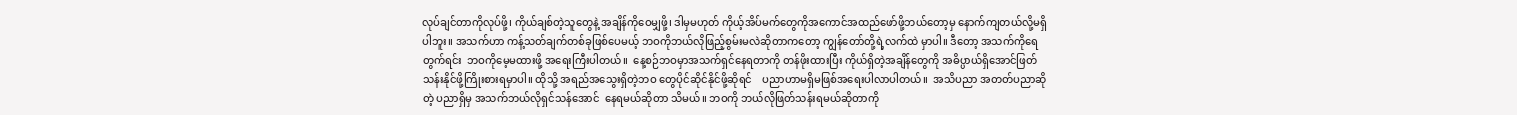လုပ်ချင်တာကိုလုပ်ဖို့၊ ကိုယ်ချစ်တဲ့သူတွေနဲ့ အချိန်ကိုဝေမျှဖို့၊ ဒါမှမဟုတ် ကိုယ့်အိပ်မက်တွေကိုအကောင်အထည်ဖော်ဖို့ဘယ်တော့မှ နောက်ကျတယ်လို့မရှိပါဘူး။ အသက်ဟာ ကန့်သတ်ချက်တစ်ခုဖြစ်ပေမယ့် ဘဝကိုဘယ်လိုဖြည့်စွမ်းမလဲဆိုတာကတော့ ကျွန်တော်တို့ရဲ့လက်ထဲ မှာပါ။ ဒီတော့ အသက်ကိုရေတွက်ရင်း  ဘဝကိုမေ့မထားဖို့ အရေးကြီးပါတယ်။  နေ့စဉ်ဘဝမှာအသက်ရှင်နေရတာကို တန်ဖိုးထားပြီး ကိုယ်ရှိတဲ့အချိန်တွေကို အဓိပ္ပာယ်ရှိအောင်ဖြတ်သန်းနိုင်ဖို့ကြိုးစားရမှာပါ။ ထိုသို့ အရည်အသွေးရှိတဲ့ဘဝ တွေပိုင်ဆိုင်နိုင်ဖို့ဆိုရင်    ပညာဟာမရှိမဖြစ်အရေးပါလာပါတယ်။  အသိပညာ အတတ်ပညာဆိုတဲ့ ပညာရှိမှ အသက်ဘယ်လိုရှင်သန်အောင်  နေရမယ်ဆိုတာ သိမယ်။ ဘဝကို ဘယ်လိုဖြတ်သန်းရမယ်ဆိုတာကို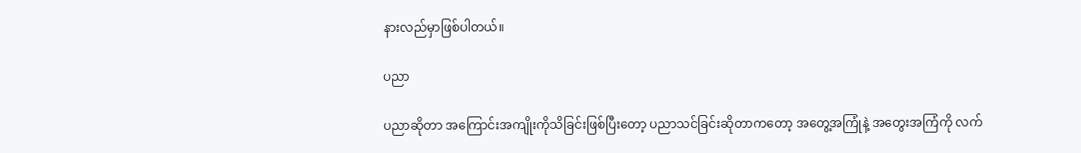နားလည်မှာဖြစ်ပါတယ်။

ပညာ

ပညာဆိုတာ အကြောင်းအကျိုးကိုသိခြင်းဖြစ်ပြီးတော့ ပညာသင်ခြင်းဆိုတာကတော့ အတွေ့အကြုံနဲ့ အတွေးအကြံကို လက်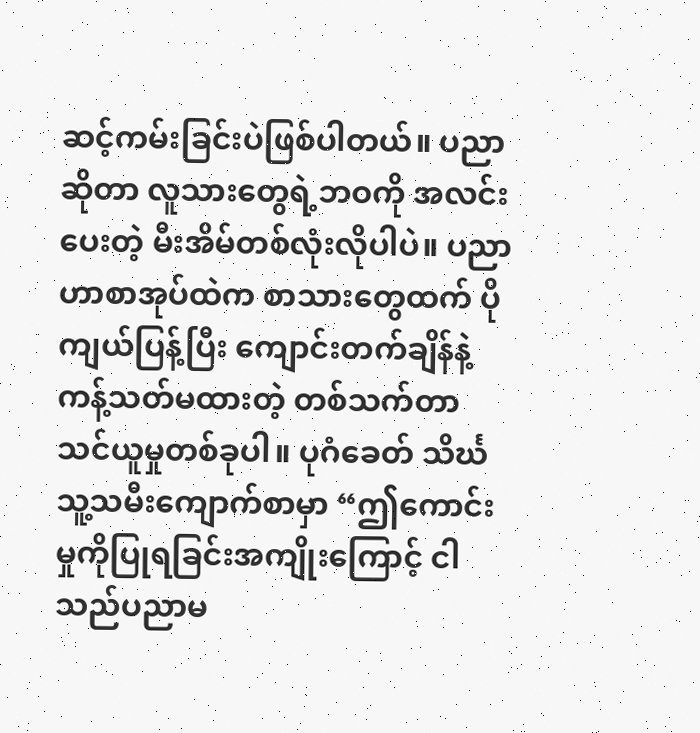ဆင့်ကမ်းခြင်းပဲဖြစ်ပါတယ်။ ပညာဆိုတာ လူသားတွေရဲ့ဘဝကို အလင်းပေးတဲ့ မီးအိမ်တစ်လုံးလိုပါပဲ။ ပညာဟာစာအုပ်ထဲက စာသားတွေထက် ပိုကျယ်ပြန့်ပြီး ကျောင်းတက်ချိန်နဲ့ ကန့်သတ်မထားတဲ့ တစ်သက်တာသင်ယူမှုတစ်ခုပါ။ ပုဂံခေတ် သိင်္ဃသူ့သမီးကျောက်စာမှာ “ဤကောင်းမှုကိုပြုရခြင်းအကျိုးကြောင့် ငါသည်ပညာမ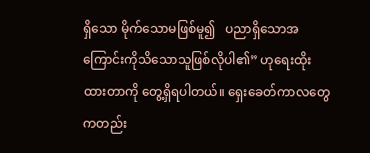ရှိသော မိုက်သောမဖြစ်မူ၍   ပညာရှိသောအကြောင်းကိုသိသောသူဖြစ်လိုပါ၏” ဟုရေးထိုးထားတာကို တွေ့ရှိရပါတယ်။ ရှေးခေတ်ကာလတွေကတည်း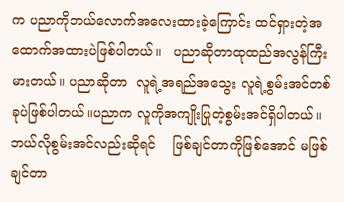က ပညာကိုဘယ်လောက်အလေးထားခဲ့ကြောင်း ထင်ရှားတဲ့အထောက်အထားပဲဖြစ်ပါတယ်။   ပညာဆိုတာထုထည်အလွန်ကြီးမားတယ်။ ပညာဆိုတာ  လူရဲ့အရည်အသွေး လူရဲ့စွမ်းအင်တစ်ခုပဲဖြစ်ပါတယ်။ပညာက လူကိုအကျိုးပြုတဲ့စွမ်းအင်ရှိပါတယ်။ ဘယ်လိုစွမ်းအင်လည်းဆိုရင်    ဖြစ်ချင်တာကိုဖြစ်အောင် မဖြစ်ချင်တာ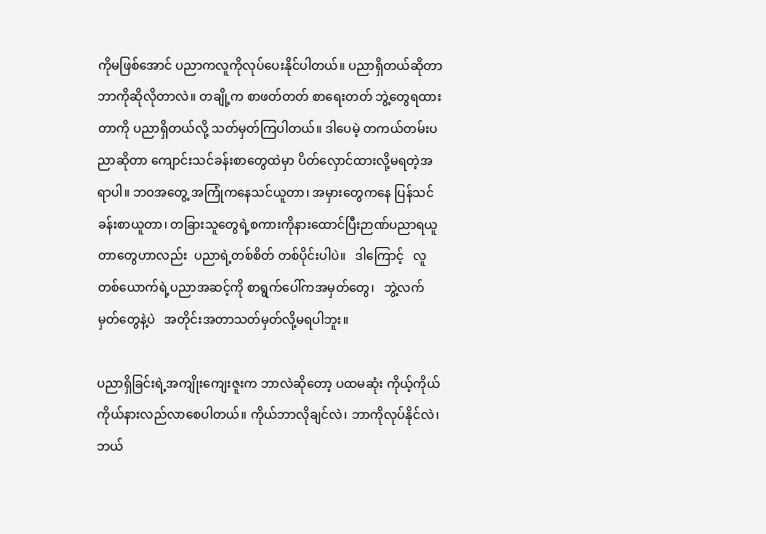ကိုမဖြစ်အောင် ပညာကလူကိုလုပ်ပေးနိုင်ပါတယ်။ ပညာရှိတယ်ဆိုတာ ဘာကိုဆိုလိုတာလဲ။ တချို့က စာဖတ်တတ် စာရေးတတ် ဘွဲ့တွေရထားတာကို ပညာရှိတယ်လို့ သတ်မှတ်ကြပါတယ်။ ဒါပေမဲ့ တကယ်တမ်းပညာဆိုတာ ကျောင်းသင်ခန်းစာတွေထဲမှာ ပိတ်လှောင်ထားလို့မရတဲ့အရာပါ။ ဘဝအတွေ့ အကြုံကနေသင်ယူတာ၊ အမှားတွေကနေ ပြန်သင်ခန်းစာယူတာ၊ တခြားသူတွေရဲ့စကားကိုနားထောင်ပြီးဉာဏ်ပညာရယူတာတွေဟာလည်း  ပညာရဲ့တစ်စိတ် တစ်ပိုင်းပါပဲ။   ဒါကြောင့်   လူတစ်ယောက်ရဲ့ပညာအဆင့်ကို စာရွက်ပေါ်ကအမှတ်တွေ၊   ဘွဲ့လက်မှတ်တွေနဲ့ပဲ   အတိုင်းအတာသတ်မှတ်လို့မရပါဘူး။

ပညာရှိခြင်းရဲ့အကျိုးကျေးဇူးက ဘာလဲဆိုတော့ ပထမဆုံး ကိုယ့်ကိုယ်ကိုယ်နားလည်လာစေပါတယ်။ ကိုယ်ဘာလိုချင်လဲ၊ ဘာကိုလုပ်နိုင်လဲ၊ ဘယ်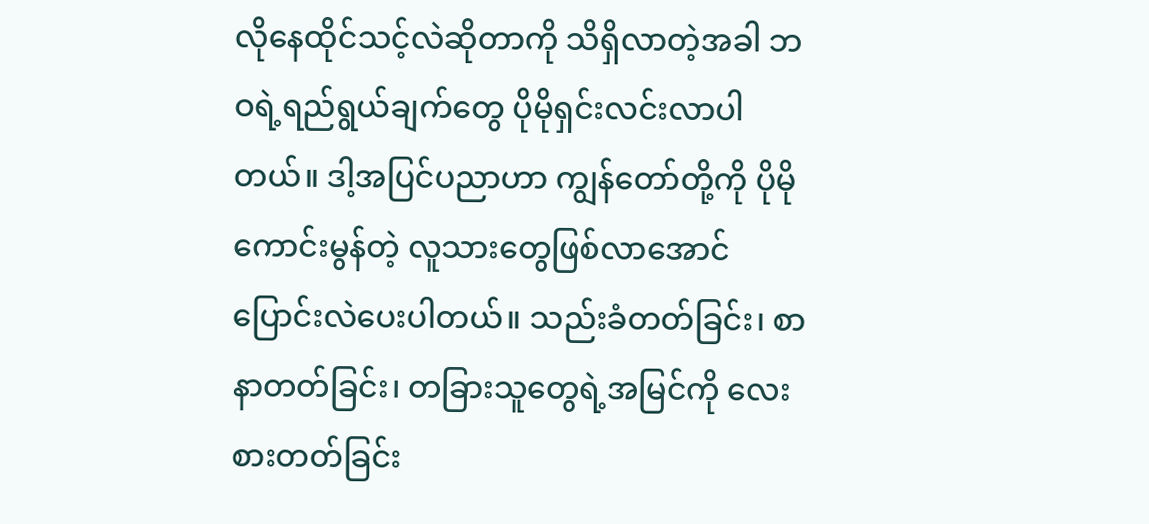လိုနေထိုင်သင့်လဲဆိုတာကို သိရှိလာတဲ့အခါ ဘဝရဲ့ရည်ရွယ်ချက်တွေ ပိုမိုရှင်းလင်းလာပါတယ်။ ဒါ့အပြင်ပညာဟာ ကျွန်တော်တို့ကို ပိုမိုကောင်းမွန်တဲ့ လူသားတွေဖြစ်လာအောင် ပြောင်းလဲပေးပါတယ်။ သည်းခံတတ်ခြင်း၊ စာနာတတ်ခြင်း၊ တခြားသူတွေရဲ့အမြင်ကို လေးစားတတ်ခြင်း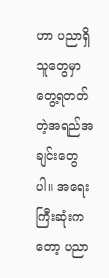ဟာ ပညာရှိသူတွေမှာ တွေ့ရတတ်တဲ့အရည်အချင်းတွေပါ။ အရေးကြီးဆုံးကတော့ ပညာ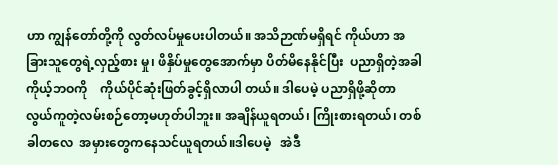ဟာ ကျွန်တော်တို့ကို လွတ်လပ်မှုပေးပါတယ်။ အသိဉာဏ်မရှိရင် ကိုယ်ဟာ အခြားသူတွေရဲ့လှည့်စား မှု၊ ဖိနှိပ်မှုတွေအောက်မှာ ပိတ်မိနေနိုင်ပြီး  ပညာရှိတဲ့အခါ ကိုယ့်ဘဝကို    ကိုယ်ပိုင်ဆုံးဖြတ်ခွင့်ရှိလာပါ တယ်။ ဒါပေမဲ့ ပညာရှိဖို့ဆိုတာ လွယ်ကူတဲ့လမ်းစဉ်တော့မဟုတ်ပါဘူး။ အချိန်ယူရတယ်၊ ကြိုးစားရတယ်၊ တစ်ခါတလေ  အမှားတွေကနေသင်ယူရတယ်။ဒါပေမဲ့   အဲဒီ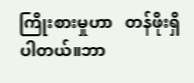ကြိုးစားမှုဟာ   တန်ဖိုးရှိပါတယ်။ဘာ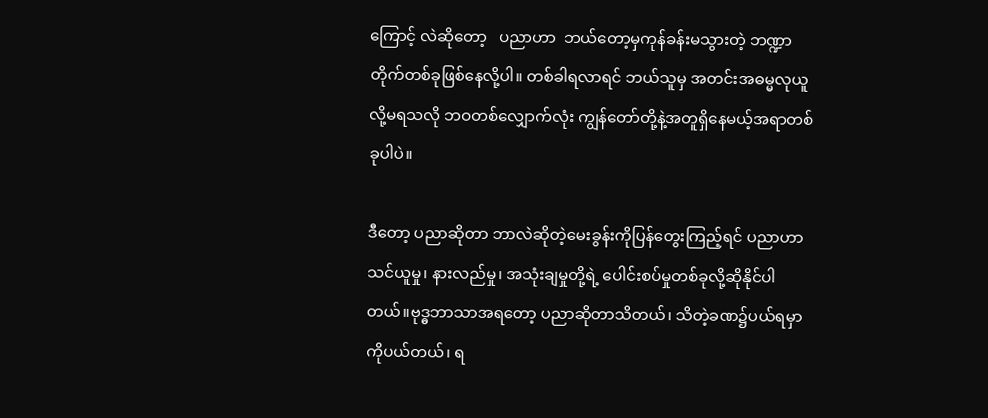ကြောင့် လဲဆိုတော့   ပညာဟာ  ဘယ်တော့မှကုန်ခန်းမသွားတဲ့ ဘဏ္ဍာတိုက်တစ်ခုဖြစ်နေလို့ပါ။ တစ်ခါရလာရင် ဘယ်သူမှ အတင်းအဓမ္မလုယူလို့မရသလို ဘဝတစ်လျှောက်လုံး ကျွန်တော်တို့နဲ့အတူရှိနေမယ့်အရာတစ်ခုပါပဲ။

ဒီတော့ ပညာဆိုတာ ဘာလဲဆိုတဲ့မေးခွန်းကိုပြန်တွေးကြည့်ရင် ပညာဟာ သင်ယူမှု၊ နားလည်မှု၊ အသုံးချမှုတို့ရဲ့ ပေါင်းစပ်မှုတစ်ခုလို့ဆိုနိုင်ပါတယ်။ဗုဒ္ဓဘာသာအရတော့ ပညာဆိုတာသိတယ်၊ သိတဲ့ခဏ၌ပယ်ရမှာကိုပယ်တယ်၊ ရ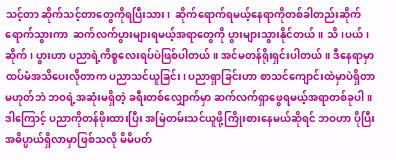သင့်တာ ဆိုက်သင့်တာတွေကိုရပြီးသား၊  ဆိုက်ရောက်ရမယ့်နေရာကိုတစ်ခါတည်းဆိုက်ရောက်သွားကာ  ဆက်လက်ပွားများရမယ့်အရာတွေကို ပွားများသွားနိုင်တယ်။ သိ၊ပယ်၊ ဆိုက်၊ ပွားဟာ ပညာရဲ့ကိစ္စလေးရပ်ပဲဖြစ်ပါတယ်။ အင်မတန်ရိုးရှင်းပါတယ်။ ဒီနေရာမှာထပ်မံအသိပေးလိုတာက ပညာသင်ယူခြင်း၊ ပညာရှာခြင်းဟာ စာသင်ကျောင်းထဲမှာပဲရှိတာမဟုတ်ဘဲ ဘဝရဲ့အဆုံးမရှိတဲ့ ခရီးတစ်လျှောက်မှာ ဆက်လက်ရှာဖွေရမယ့်အရာတစ်ခုပါ။ ဒါကြောင့် ပညာကိုတန်ဖိုးထားပြီး အမြဲတမ်းသင်ယူဖို့ကြိုးစားနေမယ်ဆိုရင် ဘဝဟာ ပိုပြီးအဓိပ္ပာယ်ရှိလာမှာဖြစ်သလို မိမိပတ်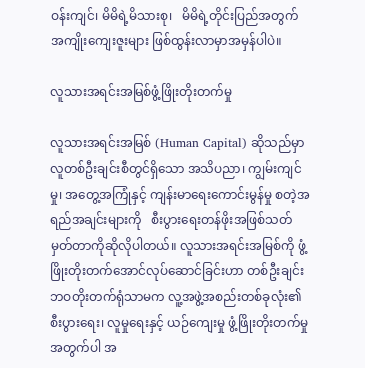ဝန်းကျင်၊ မိမိရဲ့မိသားစု၊   မိမိရဲ့တိုင်းပြည်အတွက် အကျိုးကျေးဇူးများ ဖြစ်ထွန်းလာမှာအမှန်ပါပဲ။

လူသားအရင်းအမြစ်ဖွံ့ဖြိုးတိုးတက်မှု

လူသားအရင်းအမြစ် (Human Capital) ဆိုသည်မှာ လူတစ်ဦးချင်းစီတွင်ရှိသော အသိပညာ၊ ကျွမ်းကျင်မှု၊ အတွေ့အကြုံနှင့် ကျန်းမာရေးကောင်းမွန်မှု စတဲ့အရည်အချင်းများကို   စီးပွားရေးတန်ဖိုးအဖြစ်သတ်မှတ်တာကိုဆိုလိုပါတယ်။ လူသားအရင်းအမြစ်ကို ဖွံ့ဖြိုးတိုးတက်အောင်လုပ်ဆောင်ခြင်းဟာ တစ်ဦးချင်းဘဝတိုးတက်ရုံသာမက လူ့အဖွဲ့အစည်းတစ်ခုလုံး၏ စီးပွားရေး၊ လူမှုရေးနှင့် ယဉ်ကျေးမှု ဖွံ့ဖြိုးတိုးတက်မှုအတွက်ပါ အ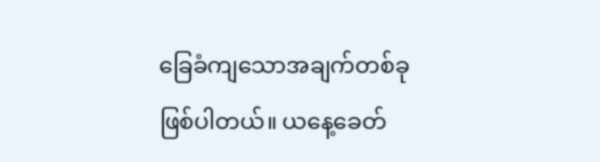ခြေခံကျသောအချက်တစ်ခုဖြစ်ပါတယ်။ ယနေ့ခေတ်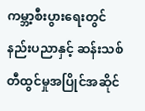ကမ္ဘာ့စီးပွားရေးတွင် နည်းပညာနှင့် ဆန်းသစ်တီထွင်မှုအပြိုင်အဆိုင်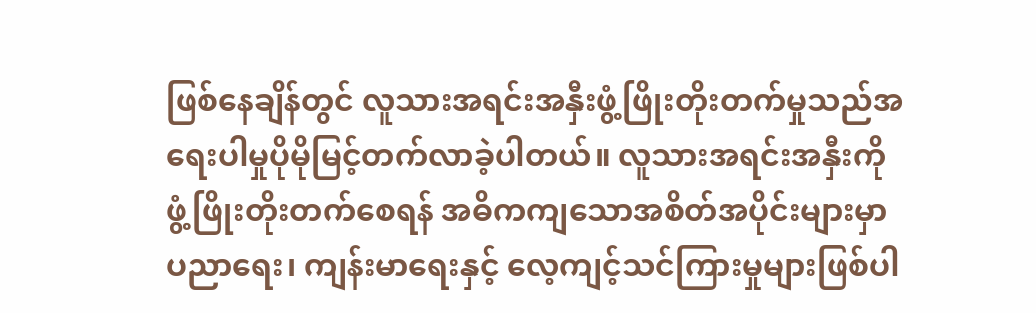ဖြစ်နေချိန်တွင် လူသားအရင်းအနှီးဖွံ့ဖြိုးတိုးတက်မှုသည်အရေးပါမှုပိုမိုမြင့်တက်လာခဲ့ပါတယ်။ လူသားအရင်းအနှီးကို ဖွံ့ဖြိုးတိုးတက်စေရန် အဓိကကျသောအစိတ်အပိုင်းများမှာ ပညာရေး၊ ကျန်းမာရေးနှင့် လေ့ကျင့်သင်ကြားမှုများဖြစ်ပါ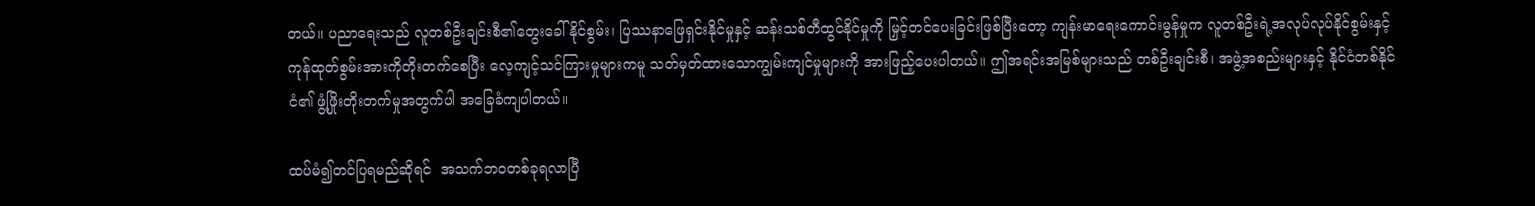တယ်။ ပညာရေးသည် လူတစ်ဦးချင်းစီ၏တွေးခေါ်နိုင်စွမ်း၊ ပြဿနာဖြေရှင်းနိုင်မှုနှင့် ဆန်းသစ်တီထွင်နိုင်မှုကို မြှင့်တင်ပေးခြင်းဖြစ်ပြီးတော့ ကျန်းမာရေးကောင်းမွန်မှုက လူတစ်ဦးရဲ့အလုပ်လုပ်နိုင်စွမ်းနှင့် ကုန်ထုတ်စွမ်းအားကိုတိုးတက်စေပြီး လေ့ကျင့်သင်ကြားမှုများကမူ သတ်မှတ်ထားသောကျွမ်းကျင်မှုများကို အားဖြည့်ပေးပါတယ်။ ဤအရင်းအမြစ်များသည် တစ်ဦးချင်းစီ၊ အဖွဲ့အစည်းများနှင့် နိုင်ငံတစ်နိုင်ငံ၏ ဖွံ့ဖြိုးတိုးတက်မှုအတွက်ပါ အခြေခံကျပါတယ်။

ထပ်မံ၍တင်ပြရမည်ဆိုရင်  အသက်ဘဝတစ်ခုရလာပြီ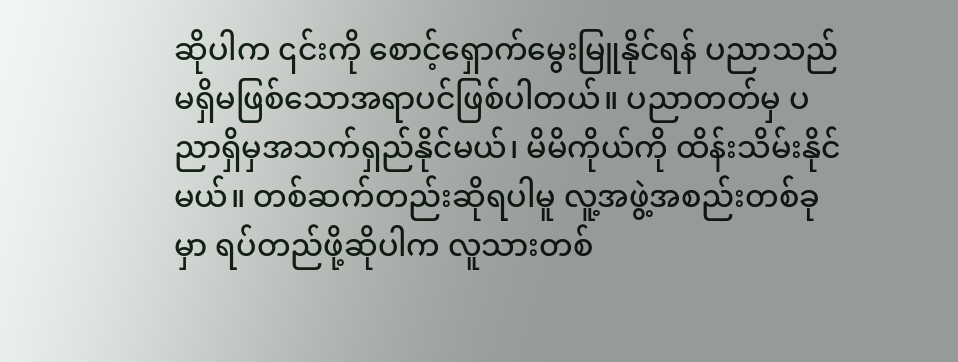ဆိုပါက ၎င်းကို စောင့်ရှောက်မွေးမြူနိုင်ရန် ပညာသည် မရှိမဖြစ်သောအရာပင်ဖြစ်ပါတယ်။ ပညာတတ်မှ ပညာရှိမှအသက်ရှည်နိုင်မယ်၊ မိမိကိုယ်ကို ထိန်းသိမ်းနိုင်မယ်။ တစ်ဆက်တည်းဆိုရပါမူ လူ့အဖွဲ့အစည်းတစ်ခုမှာ ရပ်တည်ဖို့ဆိုပါက လူသားတစ်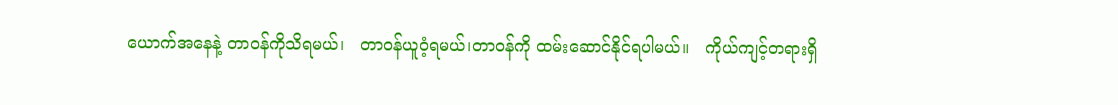ယောက်အနေနဲ့ တာဝန်ကိုသိရမယ်၊   တာဝန်ယူဝံ့ရမယ်၊တာဝန်ကို ထမ်းဆောင်နိုင်ရပါမယ်။   ကိုယ်ကျင့်တရားရှိ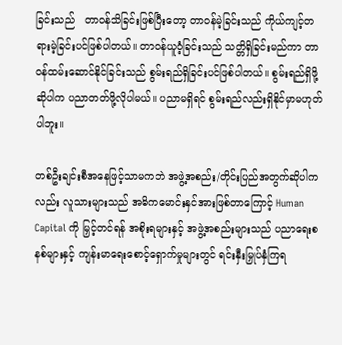ခြင်းသည်   တာဝန်သိခြင်းဖြစ်ပြီးတော့ တာဝန်မဲ့ခြင်းသည် ကိုယ်ကျင့်တရားမဲ့ခြင်းပင်ဖြစ်ပါတယ်။ တာဝန်ယူဝံ့ခြင်းသည် သတ္တိရှိခြင်းမည်ကာ တာဝန်ထမ်းဆောင်နိုင်ခြင်းသည် စွမ်းရည်ရှိခြင်းပင်ဖြစ်ပါတယ်။ စွမ်းရည်ရှိဖို့ဆိုပါက ပညာတတ်ဖို့လိုပါမယ်။ ပညာမရှိရင် စွမ်းရည်လည်းရှိနိုင်မှာမဟုတ်ပါဘူး။

တစ်ဦးချင်းစီအနေဖြင့်သာမကဘဲ အဖွဲ့အစည်း/တိုင်းပြည်အတွက်ဆိုပါကလည်း လူသားများသည် အဓိကမောင်းနှင်အားဖြစ်တာကြောင့် Human Capital ကို မြှင့်တင်ရန် အစိုးရများနှင့် အဖွဲ့အစည်းများသည် ပညာရေးစနစ်များနှင့် ကျန်းမာရေးစောင့်ရှောက်မှုများတွင် ရင်းနှီးမြှုပ်နှံကြရ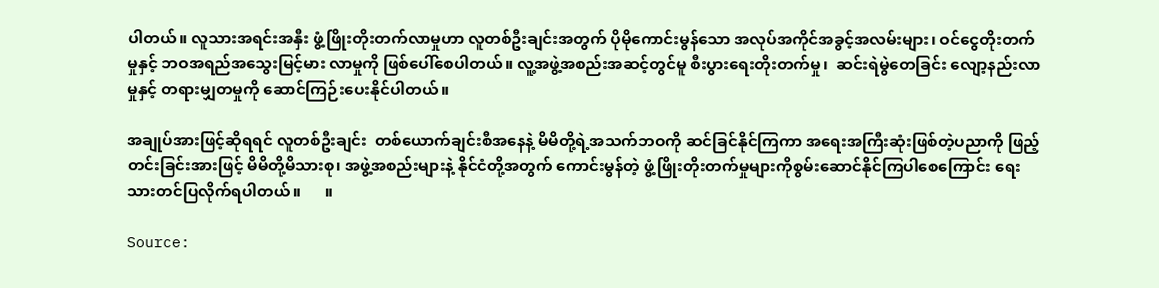ပါတယ်။ လူသားအရင်းအနှီး ဖွံ့ဖြိုးတိုးတက်လာမှုဟာ လူတစ်ဦးချင်းအတွက် ပိုမိုကောင်းမွန်သော အလုပ်အကိုင်အခွင့်အလမ်းများ၊ ဝင်ငွေတိုးတက်မှုနှင့် ဘဝအရည်အသွေးမြင့်မား လာမှုကို ဖြစ်ပေါ်စေပါတယ်။ လူ့အဖွဲ့အစည်းအဆင့်တွင်မူ စီးပွားရေးတိုးတက်မှု၊  ဆင်းရဲမွဲတေခြင်း လျော့နည်းလာမှုနှင့် တရားမျှတမှုကို ဆောင်ကြဉ်းပေးနိုင်ပါတယ်။

အချုပ်အားဖြင့်ဆိုရရင် လူတစ်ဦးချင်း  တစ်ယောက်ချင်းစီအနေနဲ့ မိမိတို့ရဲ့အသက်ဘဝကို ဆင်ခြင်နိုင်ကြကာ အရေးအကြီးဆုံးဖြစ်တဲ့ပညာကို ဖြည့်တင်းခြင်းအားဖြင့် မိမိတို့မိသားစု၊ အဖွဲ့အစည်းများနဲ့ နိုင်ငံတို့အတွက် ကောင်းမွန်တဲ့ ဖွံ့ဖြိုးတိုးတက်မှုများကိုစွမ်းဆောင်နိုင်ကြပါစေကြောင်း ရေးသားတင်ပြလိုက်ရပါတယ်။      ။

Source: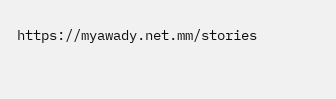https://myawady.net.mm/stories